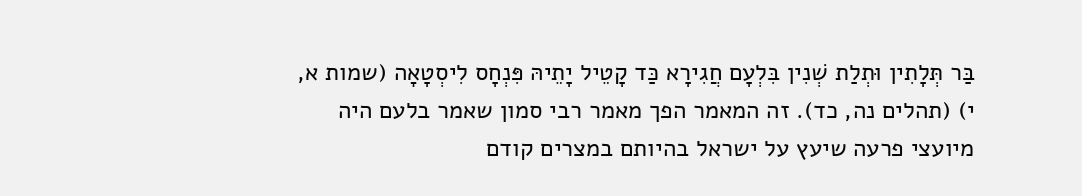בַּר תְּלָתִין וּתְלַת שְׁנִין בִּלְעָם חֲגִירָא כַּד קָטֵיל יָתֵיהּ פִּנְחָס לִיסְטָאָה (שמות א, י) (תהלים נה, כד). זה המאמר הפך מאמר רבי סמון שאמר בלעם היה מיועצי פרעה שיעץ על ישראל בהיותם במצרים קודם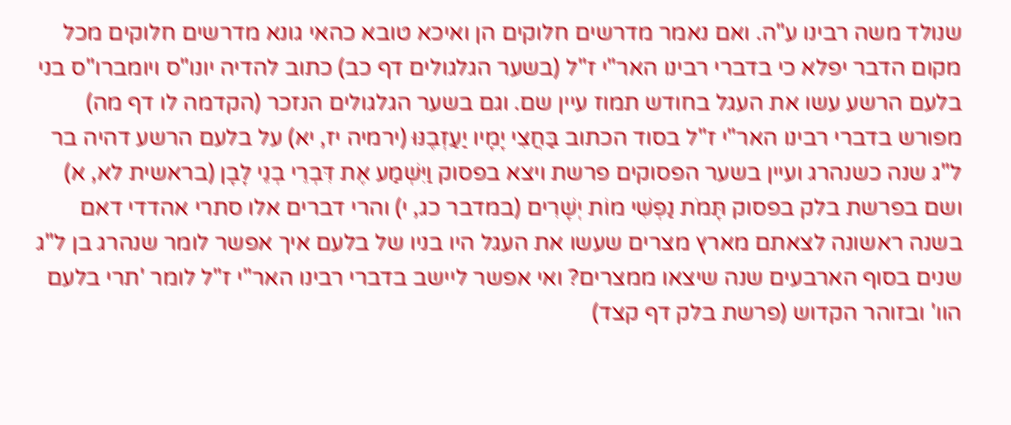שנולד משה רבינו ע"ה. ואם נאמר מדרשים חלוקים הן ואיכא טובא כהאי גונא מדרשים חלוקים מכל מקום הדבר יפלא כי בדברי רבינו האר"י ז"ל (בשער הגלגולים דף כב) כתוב להדיה יונו"ס ויומברו"ס בני בלעם הרשע עשו את העגל בחודש תמוז עיין שם. וגם בשער הגלגולים הנזכר (הקדמה לו דף מה) מפורש בדברי רבינו האר"י ז"ל בסוד הכתוב בַּחֲצִי יָמָיו יַעַזְבֶנּוּ (ירמיה יז, יא) על בלעם הרשע דהיה בר ל"ג שנה כשנהרג ועיין בשער הפסוקים פרשת ויצא בפסוק וַיִּשְׁמַע אֶת דִּבְרֵי בְנֵי לָבָן (בראשית לא, א) ושם בפרשת בלק בפסוק תָּמֹת נַפְשִׁי מוֹת יְשָׁרִים (במדבר כג, י) והרי דברים אלו סתרי אהדדי דאם בשנה ראשונה לצאתם מארץ מצרים שעשו את העגל היו בניו של בלעם איך אפשר לומר שנהרג בן ל"ג שנים בסוף הארבעים שנה שיצאו ממצרים? ואי אפשר ליישב בדברי רבינו האר"י ז"ל לומר 'תרי בלעם הוו' ובזוהר הקדוש (פרשת בלק דף קצד)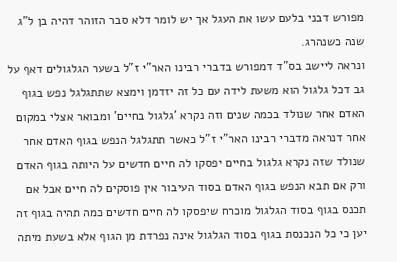מפורש דבני בלעם עשו את העגל אך יש לומר דלא סבר הזוהר דהיה בן ל"ג שנה כשנהרג.
ונראה ליישב בס"ד דמפורש בדברי רבינו האר"י ז"ל בשער הגלגולים דאף על גב דכל גלגול הוא משעת לידה עם כל זה יזדמן וימצא שתתגלגל נפש בגוף האדם אחר שנולד בכמה שנים וזה נקרא 'גלגול בחיים' ומבואר אצלי במקום אחר דנראה מדברי רבינו האר"י ז"ל כאשר תתגלגל הנפש בגוף האדם אחר שנולד שזה נקרא גלגול בחיים יפסקו לה חיים חדשים על היותה בגוף האדם ורק אם תבא הנפש בגוף האדם בסוד העיבור אין פוסקים לה חיים אבל אם תכנס בגוף בסוד הגלגול מוכרח שיפסקו לה חיים חדשים כמה תהיה בגוף זה יען כי כל הנכנסת בגוף בסוד הגלגול אינה נפרדת מן הגוף אלא בשעת מיתה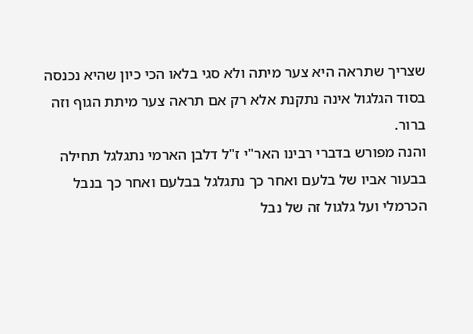שצריך שתראה היא צער מיתה ולא סגי בלאו הכי כיון שהיא נכנסה בסוד הגלגול אינה נתקנת אלא רק אם תראה צער מיתת הגוף וזה ברור.
והנה מפורש בדברי רבינו האר"י ז"ל דלבן הארמי נתגלגל תחילה בבעור אביו של בלעם ואחר כך נתגלגל בבלעם ואחר כך בנבל הכרמלי ועל גלגול זה של נבל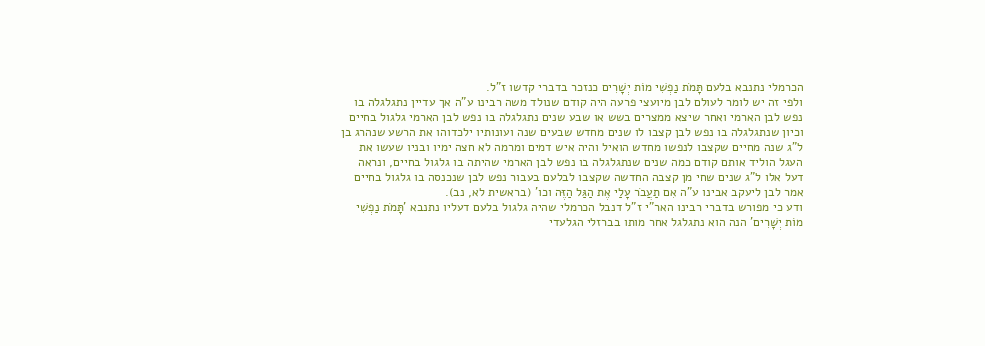הכרמלי נתנבא בלעם תָּמֹת נַפְשִׁי מוֹת יְשָׁרִים כנזכר בדברי קדשו ז"ל.
ולפי זה יש לומר לעולם לבן מיועצי פרעה היה קודם שנולד משה רבינו ע"ה אך עדיין נתגלגלה בו נפש לבן הארמי ואחר שיצא ממצרים בשש או שבע שנים נתגלגלה בו נפש לבן הארמי גלגול בחיים וכיון שנתגלגלה בו נפש לבן קצבו לו שנים מחדש שבעים שנה ועונותיו ילכדוהו את הרשע שנהרג בן ל"ג שנה מחיים שקצבו לנפשו מחדש הואיל והיה איש דמים ומרמה לא חצה ימיו ובניו שעשו את העגל הוליד אותם קודם כמה שנים שנתגלגלה בו נפש לבן הארמי שהיתה בו גלגול בחיים, ונראה דעל אלו ל"ג שנים שחי מן קצבה החדשה שקצבו לבלעם בעבור נפש לבן שנכנסה בו גלגול בחיים אמר לבן ליעקב אבינו ע"ה אִם תַעֲבֹר עָלַי אֶת הַגַּל הַזֶּה וכו' (בראשית לא, נב).
ודע כי מפורש בדברי רבינו האר"י ז"ל דנבל הכרמלי שהיה גלגול בלעם דעליו נתנבא 'תָּמֹת נַפְשִׁי מוֹת יְשָׁרִים' הנה הוא נתגלגל אחר מותו בברזלי הגלעדי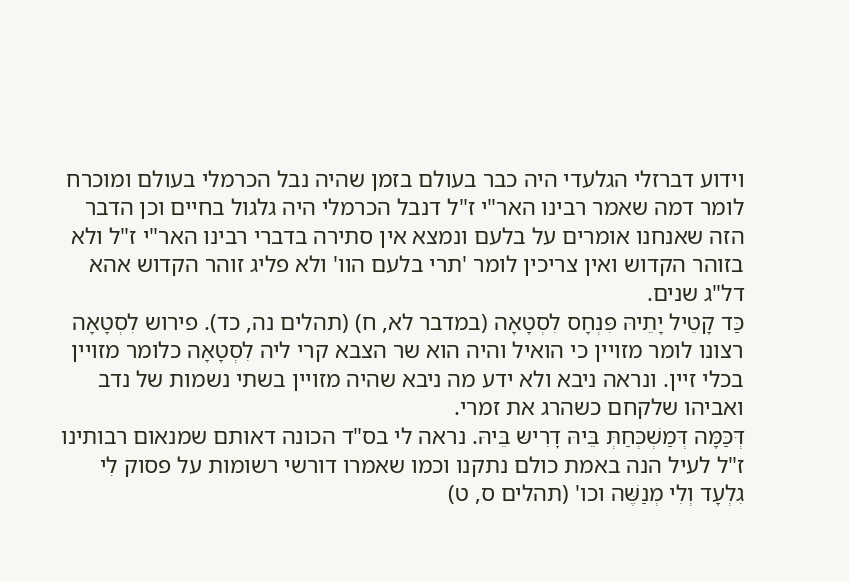וידוע דברזלי הגלעדי היה כבר בעולם בזמן שהיה נבל הכרמלי בעולם ומוכרח לומר דמה שאמר רבינו האר"י ז"ל דנבל הכרמלי היה גלגול בחיים וכן הדבר הזה שאנחנו אומרים על בלעם ונמצא אין סתירה בדברי רבינו האר"י ז"ל ולא בזוהר הקדוש ואין צריכין לומר 'תרי בלעם הוו' ולא פליג זוהר הקדוש אהא דל"ג שנים.
כַּד קָטֵיל יָתֵיהּ פִּנְחָס לִסְטָאָה (במדבר לא, ח) (תהלים נה, כד). פירוש לִסְטָאָה רצונו לומר מזויין כי הואיל והיה הוא שר הצבא קרי ליה לִסְטָאָה כלומר מזויין בכלי זיין. ונראה ניבא ולא ידע מה ניבא שהיה מזויין בשתי נשמות של נדב ואביהו שלקחם כשהרג את זמרי.
דְּכַּמָּה דְּמַשְׁכְּחַתְּ בֵּיהּ דׇרִישּ בֵּיהּ. נראה לי בס"ד הכונה דאותם שמנאום רבותינו ז"ל לעיל הנה באמת כולם נתקנו וכמו שאמרו דורשי רשומות על פסוק לִי גִלְעָד וְלִי מְנַשֶּׁה וכו' (תהלים ס, ט)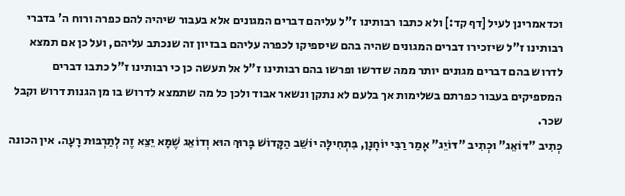וכדאמרינן לעיל [דף קד:] ולא כתבו רבותינו ז"ל עליהם דברים המגונים אלא בעבור שיהיה להם כפרה ורוח ה' בדברי רבותינו ז"ל שיזכירו דברים המגונים שהיה בהם שיספיקו לכפרה עליהם בבזיון זה שנכתב עליהם, ועל כן אם תמצא לדרוש בהם דברים מגונים יותר ממה שדרשו ופרשו בהם רבותינו ז"ל אל תעשה כן כי רבותינו ז"ל כתבו דברים המספיקים בעבור כפרתם בשלימות אך בלעם לא נתקן ונשאר אבוד ולכן כל מה שתמצא לדרוש בו מן הגנות דרוש וקבל שכר.
כְּתִיב "דּוֹאֵג" וּכְתִיב "דּוֹיֵג" אָמַר רַבִּי יוֹחָנָן, בִּתְחִילָּה יוֹשֵׁב הַקָּדוֹשׁ בָּרוּךְ הוּא וְדוֹאֵג שֶׁמָּא יֵצֵא זֶה לְתַרְבּוּת רָעָה. אין הכונה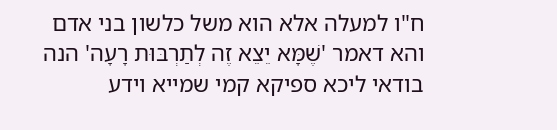ח"ו למעלה אלא הוא משל כלשון בני אדם והא דאמר 'שֶׁמָּא יֵצֵא זֶה לְתַרְבּוּת רָעָה' הנה בודאי ליכא ספיקא קמי שמייא וידע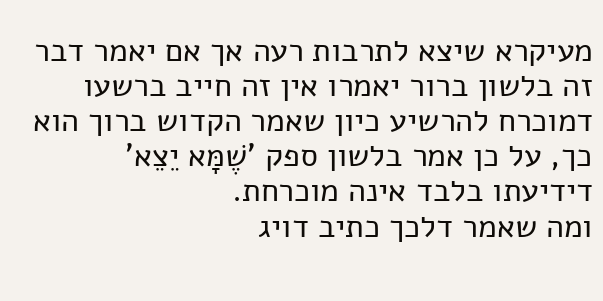מעיקרא שיצא לתרבות רעה אך אם יאמר דבר זה בלשון ברור יאמרו אין זה חייב ברשעו דמוכרח להרשיע כיון שאמר הקדוש ברוך הוא כך, על כן אמר בלשון ספק 'שֶׁמָּא יֵצֵא' דידיעתו בלבד אינה מוכרחת.
ומה שאמר דלכך כתיב דויג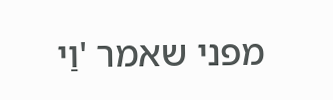מפני שאמר 'וַי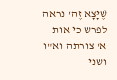שֶׁיָּצָא זֶה' נראה לפרש כי אות א' צורתה וא"ו ושני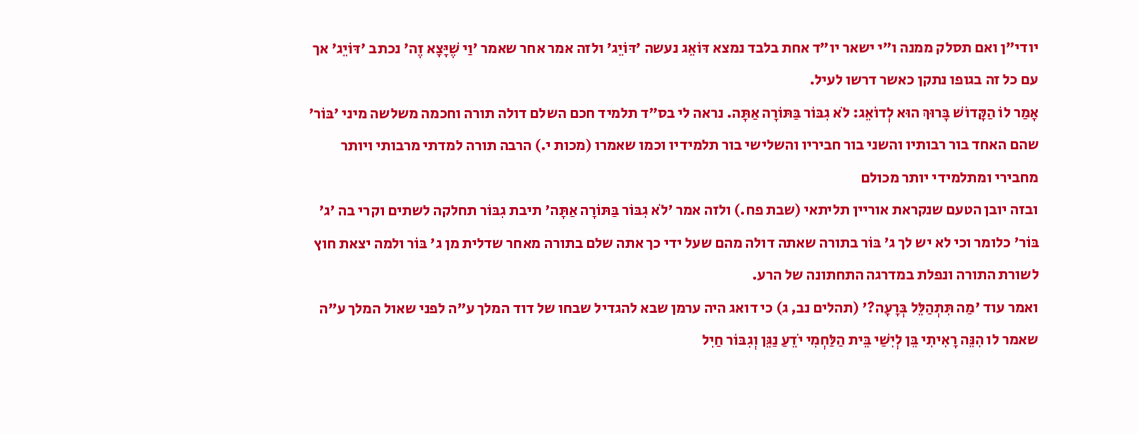יודי"ן ואם תסלק ממנה ו"י ישאר יו"ד אחת בלבד נמצא דּוֹאֵג נעשה 'דּוֹיֵג' ולזה אמר אחר שאמר 'וַי שֶׁיָּצָא זֶה' נכתב 'דּוֹיֵג' אך עם כל זה בגופו נתקן כאשר דרשו לעיל.
אָמַר לוֹ הַקָּדוֹשׁ בָּרוּךְ הוּא לְדוֹאֵג: לֹא גִבּוֹר בַּתּוֹרָה אַתָּה. נראה לי בס"ד תלמיד חכם השלם דולה תורה וחכמה משלשה מיני 'בּוֹר' שהם האחד בור רבותיו והשני בור חביריו והשלישי בור תלמידיו וכמו שאמרו (מכות י.) הרבה תורה למדתי מרבותי ויותר מחבירי ומתלמידי יותר מכולם
ובזה יובן הטעם שנקראת אוריין תליתאי (שבת פח.) ולזה אמר 'לֹא גִבּוֹר בַּתּוֹרָה אַתָּה' תיבת גִבּוֹר תחלקה לשתים וקרי בה 'ג' בּוֹר' כלומר וכי לא יש לך ג' בּוֹר בתורה שאתה דולה מהם שעל ידי כך אתה שלם בתורה מאחר שדלית מן ג' בּוֹר ולמה יצאת חוץ לשורת התורה ונפלת במדרגה התחתונה של הרע.
ואמר עוד 'מַה תִּתְהַלֵּל בְּרָעָה?' (תהלים נב, ג) כי דואג היה ערמן שבא להגדיל שבחו של דוד המלך ע"ה לפני שאול המלך ע"ה שאמר לו הִנֵּה רָאִיתִי בֵּן לְיִשַׁי בֵּית הַלַּחְמִי יֹדֵעַ נַגֵּן וְגִבּוֹר חַיִל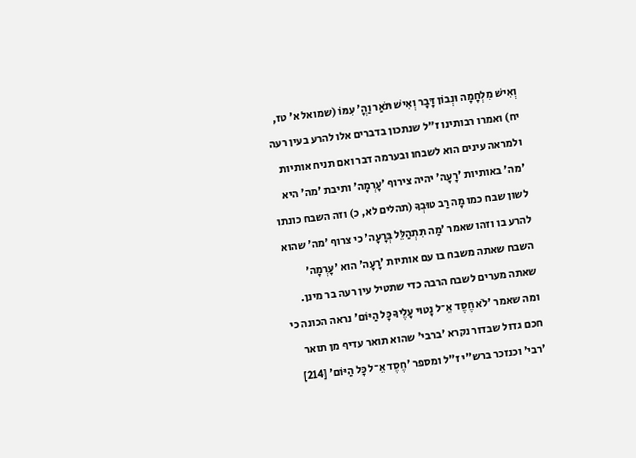וְאִישׁ מִלְחָמָה וּנְבוֹן דָּבָר וְאִישׁ תֹּאַר וַהֳ' עִמּוֹ (שמואל א' טז, יח) ואמרו רבותינו ז"ל שנתכון בדברים אלו להרע בעין רעה ולמראה עינים הוא לשבחו ובערמה דבר ואם תניח אותיות 'מה' באותיות 'רָעָה' יהיה צירוף 'עָרְמָה' ותיבת 'מה' היא לשון שבח כמו מָה רַב טוּבְךָ (תהלים לא, כ) וזה השבח כונתו להרע בו וזהו שאמר 'מַה תִּתְהַלֵּל בְּרָעָה' כי צרוף 'מה' שהוא השבח שאתה משבח בו עם אותיות 'רָעָה' הוא 'עָרְמָה' שאתה מערים לשבח הרבה כדי שתטיל עין רעה בר מינן.
ומה שאמר 'לֹא חֶסֶד אֵ־ל נָטוּי עָלֶיךָ כָּל הַיּוֹם' נראה הכונה כי חכם גדול שבדור נקרא 'ברבי' שהוא תואר עדיף מן תואר 'רבי' וכנזכר ברש"י ז"ל ומספר 'חֶסֶד אֵ־ל כָּל הַיּוֹם' [214]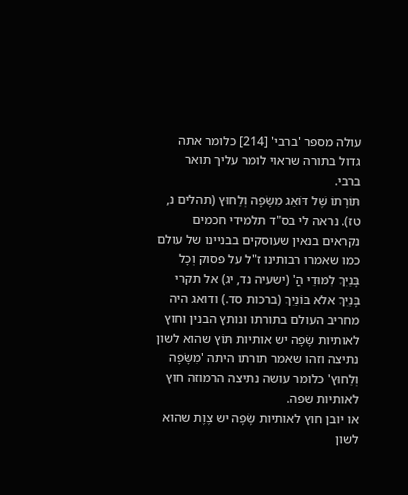עולה מספר 'ברבי' [214] כלומר אתה גדול בתורה שראוי לומר עליך תואר ברבי.
תּוֹרָתוֹ שֶׁל דּוֹאֵג מִשָּׂפָה וְלַחוּץ (תהלים נ, טז). נראה לי בס"ד תלמידי חכמים נקראים בנאין שעוסקים בבניינו של עולם כמו שאמרו רבותינו ז"ל על פסוק וְכָל בָּנַיִךְ לִמּוּדֵי הֳ' (ישעיה נד, יג) אל תקרי בָּנַיִךְ אלא בּוֹנַיִךְ (ברכות סד.) ודואג היה מחריב העולם בתורתו ונותץ הבנין וחוץ לאותיות שָּׂפָה יש אותיות תּוֹץ שהוא לשון נתיצה וזהו שאמר תורתו היתה 'מִשָּׂפָה וְלַחוּץ' כלומר עושה נתיצה הרמוזה חוץ לאותיות שפה.
או יובן חוץ לאותיות שָּׂפָה יש צֶוֶת שהוא לשון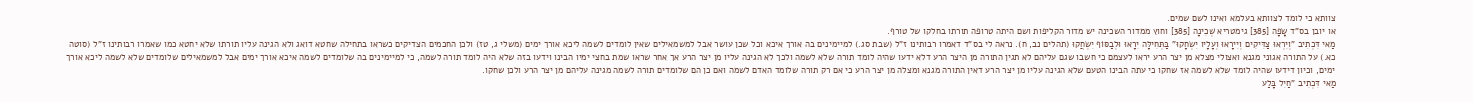צוותא כי לומד לצוותא בעלמא ואינו לשם שמים.
או יובן בס"ד שָּׂפָה [385] גימטריא שְׁכִינָה [385] וחוץ ממדור השכינה יש מדור הקליפות ושם היתה טרופה תורתו בחלקו של טורף.
מַאי דִּכְתִיב "וְיִרְאוּ צַדִּיקִים וְיִירָאוּ וְעָלָיו יִשְׂחָקוּ" בַּתְּחִילָּה יִרָאוּ וּלְבַסּוֹף יִשְׂחֲקוּ (תהלים נב, ח). נראה לי בס"ד דאמרו רבותינו ז"ל (שבת סג.) למיימינים בה אורך איכא וכל שכן עושר אבל למשמאילים שאין לומדים לשמה ליכא אורך ימים (משלי ג, טז) ולכן החכמים הצדיקים כשראו בתחילה שחטא דואג ולא הגינה עליו תורתו שלא יחטא כמו שאמרו רבותינו ז"ל (סוטה כא.) על התורה אגוני מגנא ואצולי מצלא מן יצר הרע יראו לעצמם כי חשבו שגם עליהם לא תגין התורה מן היצר הרע דלא ידעו שהיה לומד תורה שלא לשמה ולכך לא הגינה עליו מן יצר הרע אך אחר שראו שמת בחצי ימיו הבינו וידעו בזה שלא היה לומד תורה לשמה, כי למיימינים בה שלומדים לשמה איכא אורך ימים אבל למשמאילים שלומדים שלא לשמה ליכא אורך ימים, וכיון דידעו שהיה לומד שלא לשמה אז שחקו כי עתה הבינו הטעם שלא הגינה עליו מן יצר הרע דאין התורה מגנא ומצלה מן יצר הרע כי אם רק תורה שלומד האדם לשמה ואם כן הם שלומדים תורה לשמה מגינה עליהם מן יצר הרע ולכן שחקו.
מַאי דִּכְתִיב "חַיִל בָּלַע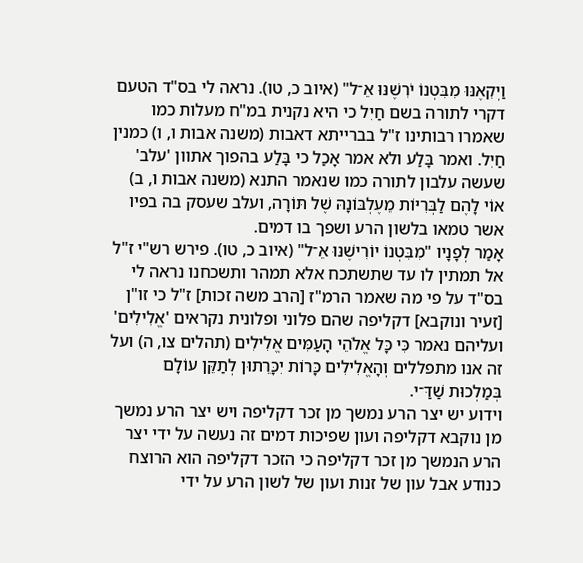וַיְקִאֶנּוּ מִבִּטְנוֹ יֹרִשֶׁנּוּ אֵ־ל" (איוב כ, טו). נראה לי בס"ד הטעם דקרי לתורה בשם חַיִל כי היא נקנית במ"ח מעלות כמו שאמרו רבותינו ז"ל בברייתא דאבות (משנה אבות ו, ו) כמנין חַיִל. ואמר בָּלַע ולא אמר אָכַל כי בָּלַע בהפוך אתוון 'עלב' שעשה עלבון לתורה כמו שנאמר התנא (משנה אבות ו, ב) אוֹי לָהֶם לַבְּרִיּוֹת מֵעֶלְבּוֹנָהּ שֶׁל תּוֹרָה, ועלב שעסק בה בפיו אשר טמאו בלשון הרע ושפך בו דמים.
אָמַר לְפָנָיו "מִבִּטְנוֹ יוֹרִישֶׁנּוּ אֵ־ל" (איוב כ, טו). פירש רש"י ז"ל אל תמתין לו עד שתשתכח אלא תמהר ותשכחנו נראה לי בס"ד על פי מה שאמר הרמ"ז [הרב משה זכות] ז"ל כי זו"ן [זעיר ונוקבא] דקליפה שהם פלוני ופלונית נקראים 'אֱלִילִים' ועליהם נאמר כִּי כָּל אֱלֹהֵי הָעַמִּים אֱלִילִים (תהלים צו, ה) ועל זה אנו מתפללים וְהָאֱלִילִים כָּרוֹת יִכָּרֵתוּן לְתַקֵּן עוֹלָם בְּמַלְכוּת שַׁדַּ־י.
וידוע יש יצר הרע נמשך מן זכר דקליפה ויש יצר הרע נמשך מן נוקבא דקליפה ועון שפיכות דמים זה נעשה על ידי יצר הרע הנמשך מן זכר דקליפה כי הזכר דקליפה הוא הרוצח כנודע אבל עון של זנות ועון של לשון הרע על ידי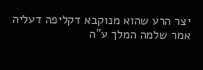יצר הרע שהוא מנוקבא דקליפה דעליה אמר שלמה המלך ע"ה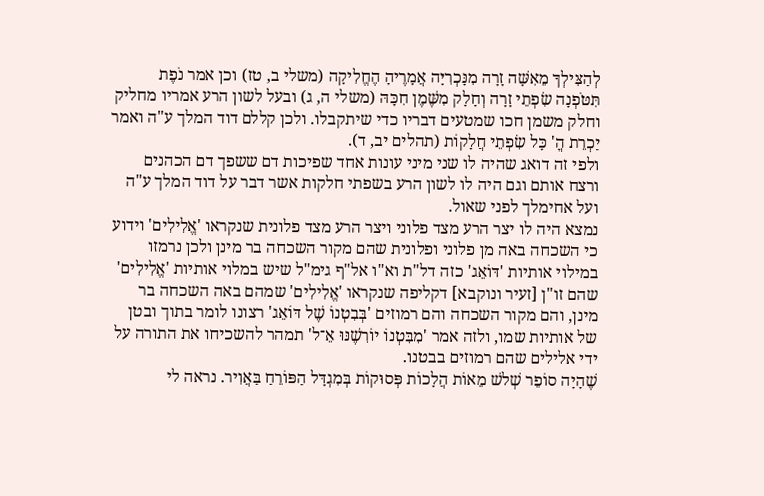לְהַצִּילְךָ מֵאִשָּׁה זָרָה מִנָּכְרִיָּה אֲמָרֶיהָ הֶחֱלִיקָה (משלי ב, טז) וכן אמר נֹפֶת תִּטֹּפְנָה שִׂפְתֵי זָרָה וְחָלָק מִשֶּׁמֶן חִכָּהּ (משלי ה, ג) ובעל לשון הרע אמריו מחליק וחלק משמן חכו שמטעים דבריו כדי שיתקבלו. ולכן קללם דוד המלך ע"ה ואמר יַכְרֵת הֳ' כָּל שִׂפְתֵי חֲלָקוֹת (תהלים יב, ד).
ולפי זה דואג שהיה לו שני מיני עונות אחד שפיכות דם ששפך דם הכהנים ורצח אותם וגם היה לו לשון הרע בשפתי חלקות אשר דבר על דוד המלך ע"ה ועל אחימלך לפני שאול.
נמצא היה לו יצר הרע מצד פלוני ויצר הרע מצד פלונית שנקראו 'אֱלִילִים' וידוע כי השכחה באה מן פלוני ופלונית שהם מקור השכחה בר מינן ולכן נרמזו במילוי אותיות 'דּוֹאֵג' כזה דל"ת וא"ו אל"ף גימ"ל שיש במלוי אותיות 'אֱלִילִים' שהם זו"ן [זעיר ונוקבא] דקליפה שנקראו 'אֱלִילִים' שמהם באה השכחה בר מינן, והם מקור השכחה והם רמוזים 'בְּבִטְנוֹ שֶׁל דּוֹאֵג' רצונו לומר בתוך ובטן של אותיות שמו, ולזה אמר 'מִבִּטְנוֹ יוֹרִשֶׁנּוּ אֵ־ל' תמהר להשכיחו את התורה על ידי אלילים שהם רמוזים בבטנו.
שֶׁהָיָה סוֹפֵר שְׁלשׁ מֵאוֹת הֲלָכוֹת פְּסוּקוֹת בְּמִגְדָּל הַפּוֹרֵחַ בַּאֲוִיר. נראה לי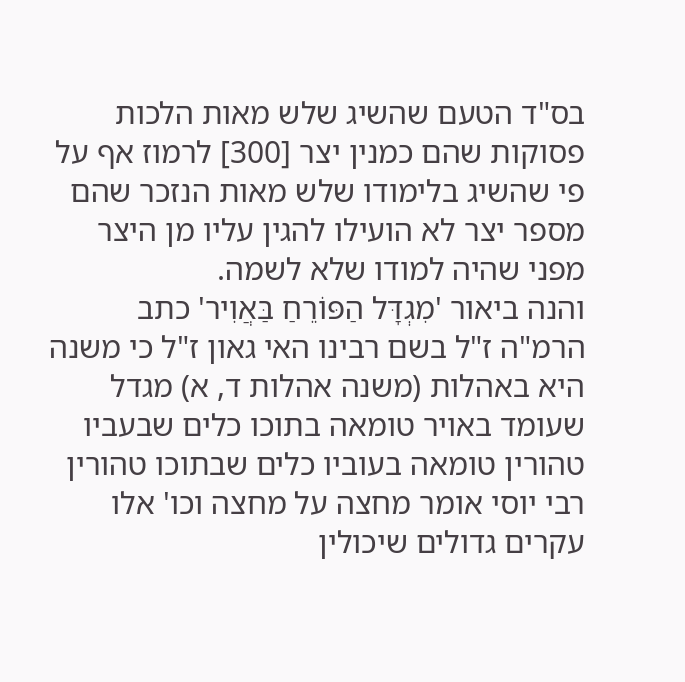בס"ד הטעם שהשיג שלש מאות הלכות פסוקות שהם כמנין יצר [300] לרמוז אף על פי שהשיג בלימודו שלש מאות הנזכר שהם מספר יצר לא הועילו להגין עליו מן היצר מפני שהיה למודו שלא לשמה.
והנה ביאור 'מִגְדָּל הַפּוֹרֵחַ בַּאֲוִיר' כתב הרמ"ה ז"ל בשם רבינו האי גאון ז"ל כי משנה היא באהלות (משנה אהלות ד, א) מגדל שעומד באויר טומאה בתוכו כלים שבעביו טהורין טומאה בעוביו כלים שבתוכו טהורין רבי יוסי אומר מחצה על מחצה וכו' אלו עקרים גדולים שיכולין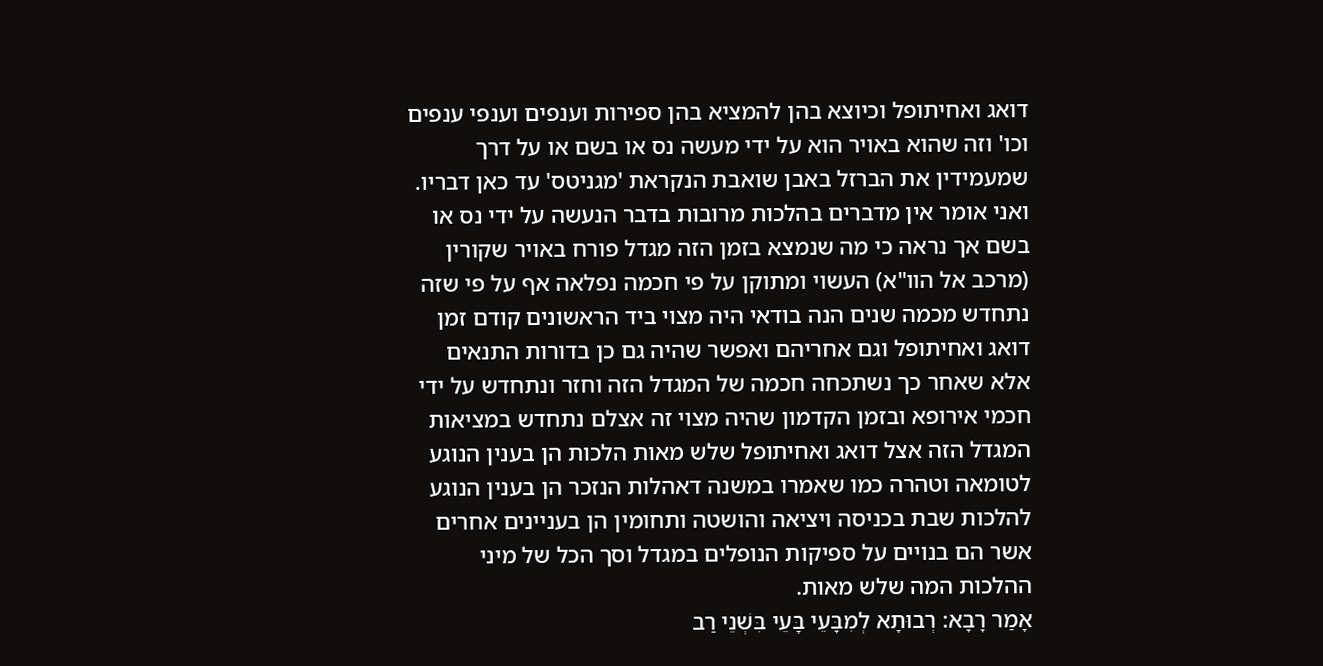דואג ואחיתופל וכיוצא בהן להמציא בהן ספירות וענפים וענפי ענפים וכו' וזה שהוא באויר הוא על ידי מעשה נס או בשם או על דרך שמעמידין את הברזל באבן שואבת הנקראת 'מגניטס' עד כאן דבריו.
ואני אומר אין מדברים בהלכות מרובות בדבר הנעשה על ידי נס או בשם אך נראה כי מה שנמצא בזמן הזה מגדל פורח באויר שקורין (מרכב אל הוו"א) העשוי ומתוקן על פי חכמה נפלאה אף על פי שזה נתחדש מכמה שנים הנה בודאי היה מצוי ביד הראשונים קודם זמן דואג ואחיתופל וגם אחריהם ואפשר שהיה גם כן בדורות התנאים אלא שאחר כך נשתכחה חכמה של המגדל הזה וחזר ונתחדש על ידי חכמי אירופא ובזמן הקדמון שהיה מצוי זה אצלם נתחדש במציאות המגדל הזה אצל דואג ואחיתופל שלש מאות הלכות הן בענין הנוגע לטומאה וטהרה כמו שאמרו במשנה דאהלות הנזכר הן בענין הנוגע להלכות שבת בכניסה ויציאה והושטה ותחומין הן בעניינים אחרים אשר הם בנויים על ספיקות הנופלים במגדל וסך הכל של מיני ההלכות המה שלש מאות.
אָמַר רָבָא: רְבוּתָא לְמִבָּעֵי בָּעֵי בִּשְׁנֵי רַב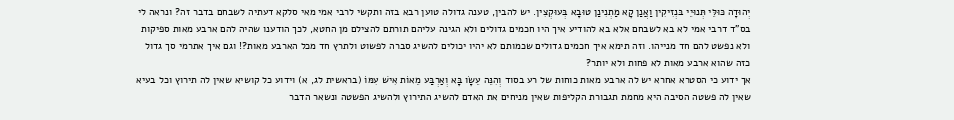יְהוּדָה כּוּלֵּי תְּנוּיֵי בּנְזִיקִין וַאֲנַן קָא מַתְנִינַן טוּבָא בְּעוּקְצִין. יש להבין, טענה גדולה טוען רבא בזה ותקשי לרבי אמי מאי סלקא דעתיה לשבחם בדבר זה? ונראה לי בס"ד דרבי אמי לא בא לשבחם אלא בא להודיע איך היו חכמים גדולים ולא הגינה עליהם תורתם להצילם מן החטא, לכך הודענו שהיה להם ארבע מאות ספיקות ולא נפשט להם חד מנייהו. וזה תימא איך חכמים גדולים שכמותם לא יהיו יכולים להשיג סברה לפשוט ולתרץ חד מכל הארבע מאות?! וגם איך אתרמי סך גדול כזה שהוא ארבע מאות לא פחות ולא יותר?
אך ידוע כי הסטרא אחרא יש לה ארבע מאות כוחות של רע בסוד וְהִנֵּה עֵשָׂו בָּא וְאַרְבַּע מֵאוֹת אִישׁ עִמּוֹ (בראשית לג, א) וידוע כל קושיא שאין לה תירוץ וכל בעיא שאין לה פשטה הסיבה היא מחמת תגבורת הקליפות שאין מניחים את האדם להשיג התירוץ ולהשיג הפשטה ונשאר הדבר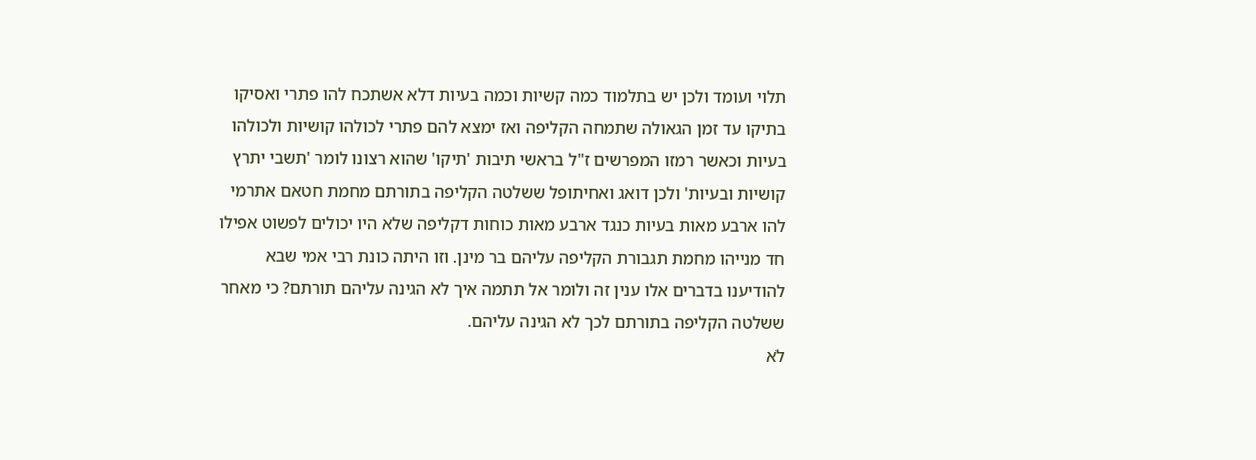תלוי ועומד ולכן יש בתלמוד כמה קשיות וכמה בעיות דלא אשתכח להו פתרי ואסיקו בתיקו עד זמן הגאולה שתמחה הקליפה ואז ימצא להם פתרי לכולהו קושיות ולכולהו בעיות וכאשר רמזו המפרשים ז"ל בראשי תיבות 'תיקו' שהוא רצונו לומר 'תשבי יתרץ קושיות ובעיות' ולכן דואג ואחיתופל ששלטה הקליפה בתורתם מחמת חטאם אתרמי להו ארבע מאות בעיות כנגד ארבע מאות כוחות דקליפה שלא היו יכולים לפשוט אפילו חד מנייהו מחמת תגבורת הקליפה עליהם בר מינן. וזו היתה כונת רבי אמי שבא להודיענו בדברים אלו ענין זה ולומר אל תתמה איך לא הגינה עליהם תורתם? כי מאחר ששלטה הקליפה בתורתם לכך לא הגינה עליהם.
לֹא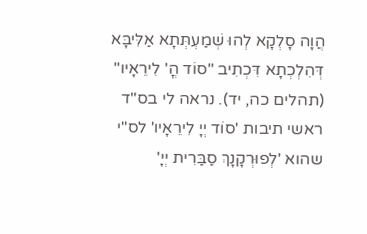הֲוָה סָלְקָא לְהוּ שְׁמַעְתְּתָא אַלִּיבָּא דְּהִלְכְתָא דִּכְתִיב "סוֹד הֳ' לִירֵאָיו" (תהלים כה, יד). נראה לי בס"ד ראשי תיבות 'סוֹד יְיָ לִירֵאָיו' לס"י שהוא 'לְפוּרְקָנָךְ סַבַּרִית יְיָ'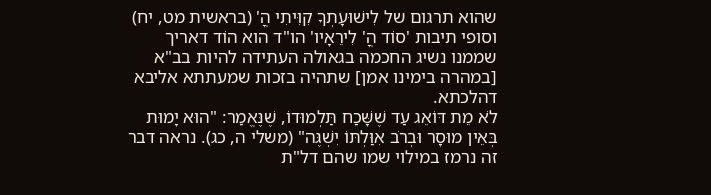שהוא תרגום של לִישׁוּעָתְךָ קִוִּיתִי הֳ' (בראשית מט, יח) וסופי תיבות 'סוֹד הֳ' לִירֵאָיו' הו"ד הוא הוֹד דאריך שממנו נשיג החכמה בגאולה העתידה להיות בב"א [במהרה בימינו אמן] שתהיה בזכות שמעתתא אליבא דהלכתא.
לֹא מֵת דּוֹאֵג עַד שֶׁשָּׁכַח תַּלְמוּדוֹ, שֶׁנֶּאֱמַר: "הוּא יָמוּת בְּאֵין מוּסָר וּבְרֹב אִוַּלְתּוֹ יִשְׁגֶּה" (משלי ה, כג). נראה דבר זה נרמז במילוי שמו שהם דל"ת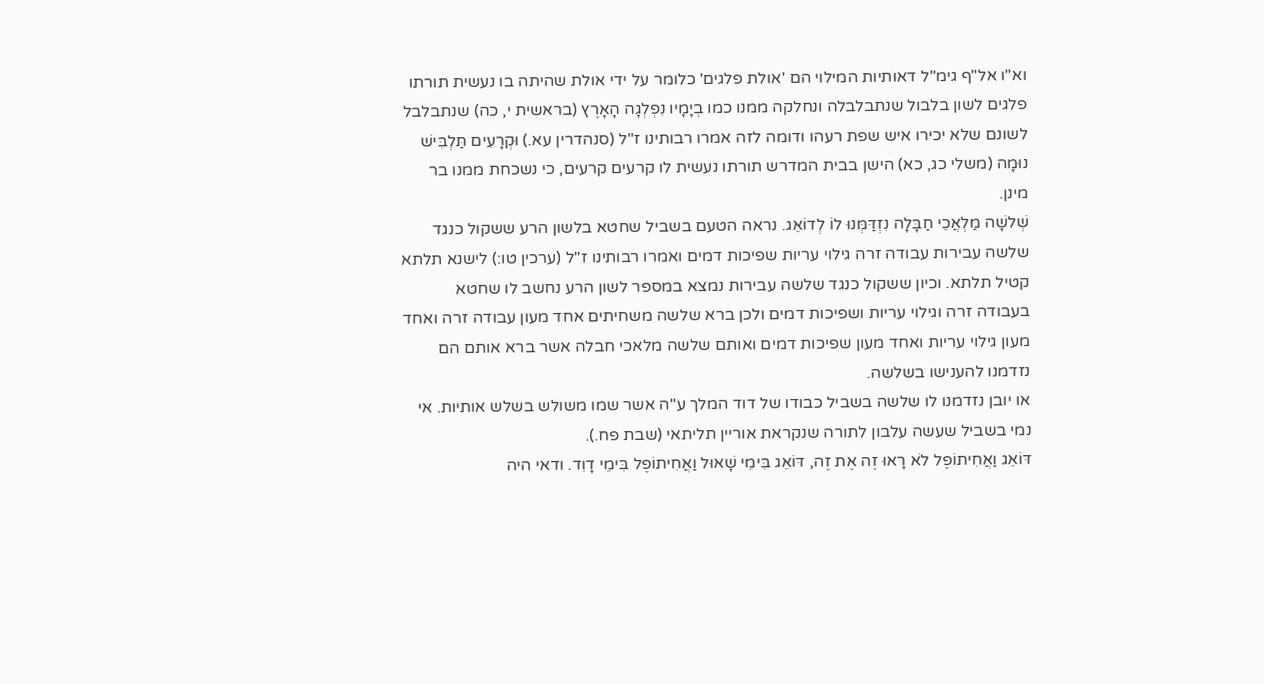וא"ו אל"ף גימ"ל דאותיות המילוי הם 'אולת פלגים' כלומר על ידי אולת שהיתה בו נעשית תורתו פלגים לשון בלבול שנתבלבלה ונחלקה ממנו כמו בְיָמָיו נִפְלְגָה הָאָרֶץ (בראשית י, כה) שנתבלבל לשונם שלא יכירו איש שפת רעהו ודומה לזה אמרו רבותינו ז"ל (סנהדרין עא.) וּקְרָעִים תַּלְבִּישׁ נוּמָה (משלי כג, כא) הישן בבית המדרש תורתו נעשית לו קרעים קרעים, כי נשכחת ממנו בר מינן.
שְׁלשָׁה מַלְאֲכֵי חַבָּלָה נִזְדַּמְּנוּ לוֹ לְדוֹאֵג. נראה הטעם בשביל שחטא בלשון הרע ששקול כנגד שלשה עבירות עבודה זרה גילוי עריות שפיכות דמים ואמרו רבותינו ז"ל (ערכין טו:) לישנא תלתא קטיל תלתא. וכיון ששקול כנגד שלשה עבירות נמצא במספר לשון הרע נחשב לו שחטא בעבודה זרה וגילוי עריות ושפיכות דמים ולכן ברא שלשה משחיתים אחד מעון עבודה זרה ואחד מעון גילוי עריות ואחד מעון שפיכות דמים ואותם שלשה מלאכי חבלה אשר ברא אותם הם נזדמנו להענישו בשלשה.
או יובן נזדמנו לו שלשה בשביל כבודו של דוד המלך ע"ה אשר שמו משולש בשלש אותיות. אי נמי בשביל שעשה עלבון לתורה שנקראת אוריין תליתאי (שבת פח.).
דּוֹאֵג וַאֲחִיתוֹפֶל לֹא רָאוּ זֶה אֶת זֶה, דּוֹאֵג בִּימֵי שָׁאוּל וַאֲחִיתוֹפֶל בִּימֵי דָוִד. ודאי היה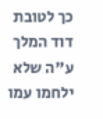כך לטובת דוד המלך ע"ה שלא ילחמו עמו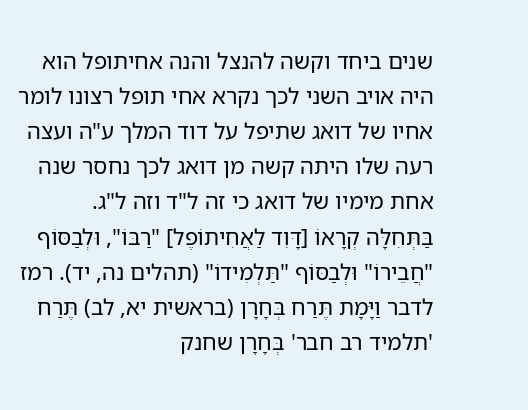שנים ביחד וקשה להנצל והנה אחיתופל הוא היה אויב השני לכך נקרא אחי תופל רצונו לומר אחיו של דואג שתיפל על דוד המלך ע"ה ועצה רעה שלו היתה קשה מן דואג לכך נחסר שנה אחת מימיו של דואג כי זה ל"ד וזה ל"ג.
בַּתְּחִלָּה קְרָאוֹ [דָּוִד לַאֲחִיתוֹפֶל] "רַבּוֹ", וּלְבַסּוֹף "חֲבֵירוֹ" וּלְבַסּוֹף "תַּלְמִידוֹ" (תהלים נה, יד). רמז לדבר וַיָּמָת תֶּרַח בְּחָרָן (בראשית יא, לב) תֶּרַח 'תלמיד רב חבר' בְּחָרָן שחנק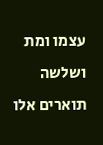עצמו ומת ושלשה תוארים אלו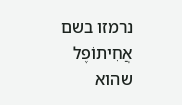נרמזו בשם אֲחִיתוֹפֶל שהוא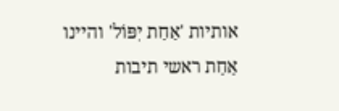אותיות 'אַחַת יִפּוֹל' והיינו אַחַת ראשי תיבות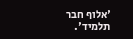'אלוף חבר תלמיד'.